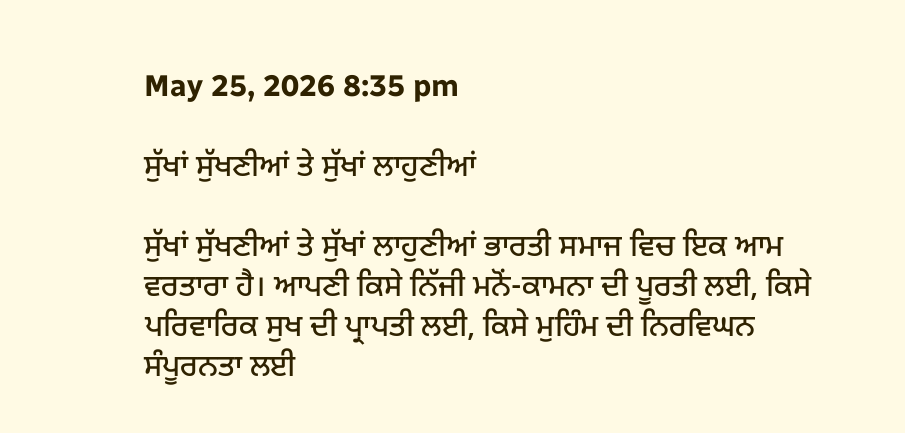May 25, 2026 8:35 pm

ਸੁੱਖਾਂ ਸੁੱਖਣੀਆਂ ਤੇ ਸੁੱਖਾਂ ਲਾਹੁਣੀਆਂ

ਸੁੱਖਾਂ ਸੁੱਖਣੀਆਂ ਤੇ ਸੁੱਖਾਂ ਲਾਹੁਣੀਆਂ ਭਾਰਤੀ ਸਮਾਜ ਵਿਚ ਇਕ ਆਮ ਵਰਤਾਰਾ ਹੈ। ਆਪਣੀ ਕਿਸੇ ਨਿੱਜੀ ਮਨੋਂ-ਕਾਮਨਾ ਦੀ ਪੂਰਤੀ ਲਈ, ਕਿਸੇ ਪਰਿਵਾਰਿਕ ਸੁਖ ਦੀ ਪ੍ਰਾਪਤੀ ਲਈ, ਕਿਸੇ ਮੁਹਿੰਮ ਦੀ ਨਿਰਵਿਘਨ ਸੰਪੂਰਨਤਾ ਲਈ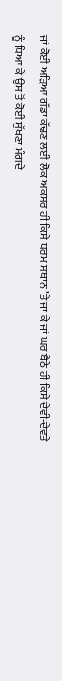ਜਾਂ ਕੋਈ ਅੜਿਆ ਗੱਡਾ ਕੱਢਣ ਲਈ ਲੋਕ ਅਕਸਰ ਹੀ ਕਿਸੇ ਧਰਮ ਸਥਾਨ ’ਤੇ ਜਾ ਕੇ ਜਾਂ ਘਰ ਬੈਠੇ ਹੀ ਕਿਸੇ ਦੇਵੀ-ਦੇਵਤੇ ਨੂੰ ਧਿਆ ਕੇ ਉਸ ਤੋਂ ਕੋਈ ਸੁੱਖਣਾ ਮੰਗਦੇ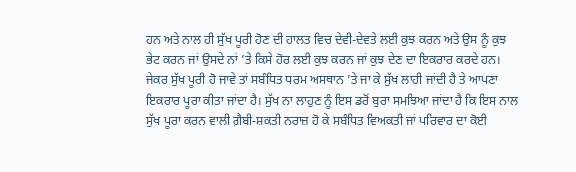ਹਨ ਅਤੇ ਨਾਲ ਹੀ ਸੁੱਖ ਪੂਰੀ ਹੋਣ ਦੀ ਹਾਲਤ ਵਿਚ ਦੇਵੀ-ਦੇਵਤੇ ਲਈ ਕੁਝ ਕਰਨ ਅਤੇ ਉਸ ਨੂੰ ਕੁਝ ਭੇਟ ਕਰਨ ਜਾਂ ਉਸਦੇ ਨਾਂ ’ਤੇ ਕਿਸੇ ਹੋਰ ਲਈ ਕੁਝ ਕਰਨ ਜਾਂ ਕੁਝ ਦੇਣ ਦਾ ਇਕਰਾਰ ਕਰਦੇ ਹਨ। ਜੇਕਰ ਸੁੱਖ ਪੂਰੀ ਹੋ ਜਾਵੇ ਤਾਂ ਸਬੰਧਿਤ ਧਰਮ ਅਸਥਾਨ ’ਤੇ ਜਾ ਕੇ ਸੁੱਖ ਲਾਹੀ ਜਾਂਦੀ ਹੈ ਤੇ ਆਪਣਾ ਇਕਰਾਰ ਪੂਰਾ ਕੀਤਾ ਜਾਂਦਾ ਹੈ। ਸੁੱਖ ਨਾ ਲਾਹੁਣ ਨੂੰ ਇਸ ਡਰੋਂ ਬੁਰਾ ਸਮਝਿਆ ਜਾਂਦਾ ਹੈ ਕਿ ਇਸ ਨਾਲ ਸੁੱਖ ਪੂਰਾ ਕਰਨ ਵਾਲੀ ਗ਼ੈਬੀ-ਸ਼ਕਤੀ ਨਰਾਜ਼ ਹੋ ਕੇ ਸਬੰਧਿਤ ਵਿਅਕਤੀ ਜਾਂ ਪਰਿਵਾਰ ਦਾ ਕੋਈ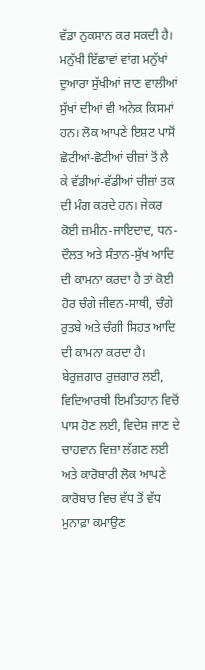ਵੱਡਾ ਨੁਕਸਾਨ ਕਰ ਸਕਦੀ ਹੈ।
ਮਨੁੱਖੀ ਇੱਛਾਵਾਂ ਵਾਂਗ ਮਨੁੱਖਾਂ ਦੁਆਰਾ ਸੁੱਖੀਆਂ ਜਾਣ ਵਾਲੀਆਂ ਸੁੱਖਾਂ ਦੀਆਂ ਵੀ ਅਨੇਕ ਕਿਸਮਾਂ ਹਨ। ਲੋਕ ਆਪਣੇ ਇਸ਼ਟ ਪਾਸੋਂ ਛੋਟੀਆਂ-ਛੋਟੀਆਂ ਚੀਜ਼ਾਂ ਤੋਂ ਲੈ ਕੇ ਵੱਡੀਆਂ-ਵੱਡੀਆਂ ਚੀਜ਼ਾਂ ਤਕ ਦੀ ਮੰਗ ਕਰਦੇ ਹਨ। ਜੇਕਰ ਕੋਈ ਜ਼ਮੀਨ-ਜਾਇਦਾਦ, ਧਨ-ਦੌਲਤ ਅਤੇ ਸੰਤਾਨ-ਸੁੱਖ ਆਦਿ ਦੀ ਕਾਮਨਾ ਕਰਦਾ ਹੈ ਤਾਂ ਕੋਈ ਹੋਰ ਚੰਗੇ ਜੀਵਨ-ਸਾਥੀ, ਚੰਗੇ ਰੁਤਬੇ ਅਤੇ ਚੰਗੀ ਸਿਹਤ ਆਦਿ ਦੀ ਕਾਮਨਾ ਕਰਦਾ ਹੈ। ਬੇਰੁਜ਼ਗਾਰ ਰੁਜ਼ਗਾਰ ਲਈ, ਵਿਦਿਆਰਥੀ ਇਮਤਿਹਾਨ ਵਿਚੋਂ ਪਾਸ ਹੋਣ ਲਈ, ਵਿਦੇਸ਼ ਜਾਣ ਦੇ ਚਾਹਵਾਨ ਵਿਜ਼ਾ ਲੱਗਣ ਲਈ ਅਤੇ ਕਾਰੋਬਾਰੀ ਲੋਕ ਆਪਣੇ ਕਾਰੋਬਾਰ ਵਿਚ ਵੱਧ ਤੋਂ ਵੱਧ ਮੁਨਾਫ਼ਾ ਕਮਾਉਣ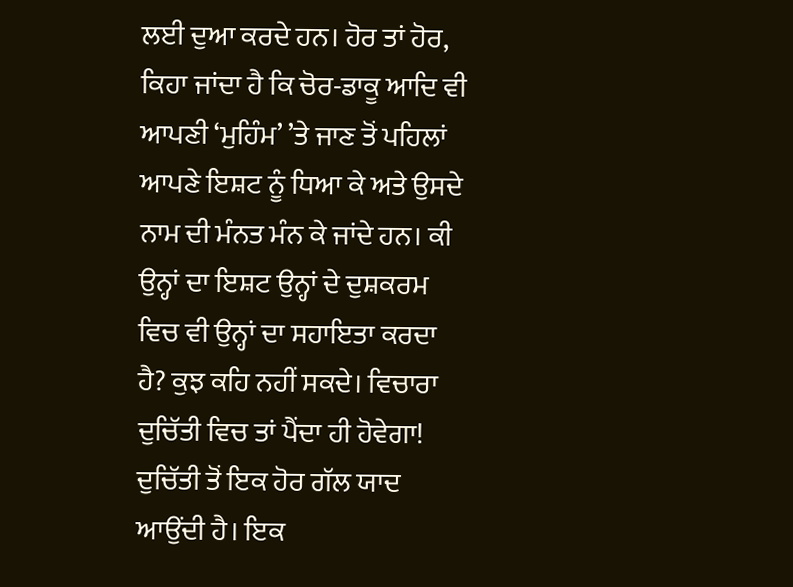ਲਈ ਦੁਆ ਕਰਦੇ ਹਨ। ਹੋਰ ਤਾਂ ਹੋਰ, ਕਿਹਾ ਜਾਂਦਾ ਹੈ ਕਿ ਚੋਰ-ਡਾਕੂ ਆਦਿ ਵੀ ਆਪਣੀ ‘ਮੁਹਿੰਮ’ ’ਤੇ ਜਾਣ ਤੋਂ ਪਹਿਲਾਂ ਆਪਣੇ ਇਸ਼ਟ ਨੂੰ ਧਿਆ ਕੇ ਅਤੇ ਉਸਦੇ ਨਾਮ ਦੀ ਮੰਨਤ ਮੰਨ ਕੇ ਜਾਂਦੇ ਹਨ। ਕੀ ਉਨ੍ਹਾਂ ਦਾ ਇਸ਼ਟ ਉਨ੍ਹਾਂ ਦੇ ਦੁਸ਼ਕਰਮ ਵਿਚ ਵੀ ਉਨ੍ਹਾਂ ਦਾ ਸਹਾਇਤਾ ਕਰਦਾ ਹੈ? ਕੁਝ ਕਹਿ ਨਹੀਂ ਸਕਦੇ। ਵਿਚਾਰਾ ਦੁਚਿੱਤੀ ਵਿਚ ਤਾਂ ਪੈਂਦਾ ਹੀ ਹੋਵੇਗਾ!
ਦੁਚਿੱਤੀ ਤੋਂ ਇਕ ਹੋਰ ਗੱਲ ਯਾਦ ਆਉਂਦੀ ਹੈ। ਇਕ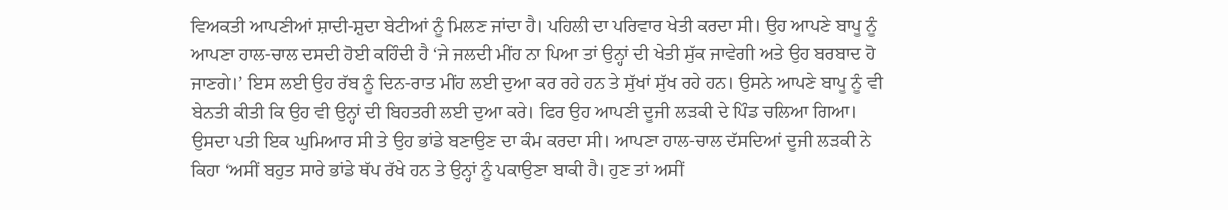ਵਿਅਕਤੀ ਆਪਣੀਆਂ ਸ਼ਾਦੀ-ਸ਼ੁਦਾ ਬੇਟੀਆਂ ਨੂੰ ਮਿਲਣ ਜਾਂਦਾ ਹੈ। ਪਹਿਲੀ ਦਾ ਪਰਿਵਾਰ ਖੇਤੀ ਕਰਦਾ ਸੀ। ਉਹ ਆਪਣੇ ਬਾਪੂ ਨੂੰ ਆਪਣਾ ਹਾਲ-ਚਾਲ ਦਸਦੀ ਹੋਈ ਕਹਿੰਦੀ ਹੈ ‘ਜੇ ਜਲਦੀ ਮੀਂਹ ਨਾ ਪਿਆ ਤਾਂ ਉਨ੍ਹਾਂ ਦੀ ਖੇਤੀ ਸੁੱਕ ਜਾਵੇਗੀ ਅਤੇ ਉਹ ਬਰਬਾਦ ਹੋ ਜਾਣਗੇ।’ ਇਸ ਲਈ ਉਹ ਰੱਬ ਨੂੰ ਦਿਨ-ਰਾਤ ਮੀਂਹ ਲਈ ਦੁਆ ਕਰ ਰਹੇ ਹਨ ਤੇ ਸੁੱਖਾਂ ਸੁੱਖ ਰਹੇ ਹਨ। ਉਸਨੇ ਆਪਣੇ ਬਾਪੂ ਨੂੰ ਵੀ ਬੇਨਤੀ ਕੀਤੀ ਕਿ ਉਹ ਵੀ ਉਨ੍ਹਾਂ ਦੀ ਬਿਹਤਰੀ ਲਈ ਦੁਆ ਕਰੇ। ਫਿਰ ਉਹ ਆਪਣੀ ਦੂਜੀ ਲੜਕੀ ਦੇ ਪਿੰਡ ਚਲਿਆ ਗਿਆ। ਉਸਦਾ ਪਤੀ ਇਕ ਘੁਮਿਆਰ ਸੀ ਤੇ ਉਹ ਭਾਂਡੇ ਬਣਾਉਣ ਦਾ ਕੰਮ ਕਰਦਾ ਸੀ। ਆਪਣਾ ਹਾਲ-ਚਾਲ ਦੱਸਦਿਆਂ ਦੂਜੀ ਲੜਕੀ ਨੇ ਕਿਹਾ ‘ਅਸੀਂ ਬਹੁਤ ਸਾਰੇ ਭਾਂਡੇ ਥੱਪ ਰੱਖੇ ਹਨ ਤੇ ਉਨ੍ਹਾਂ ਨੂੰ ਪਕਾਉਣਾ ਬਾਕੀ ਹੈ। ਹੁਣ ਤਾਂ ਅਸੀਂ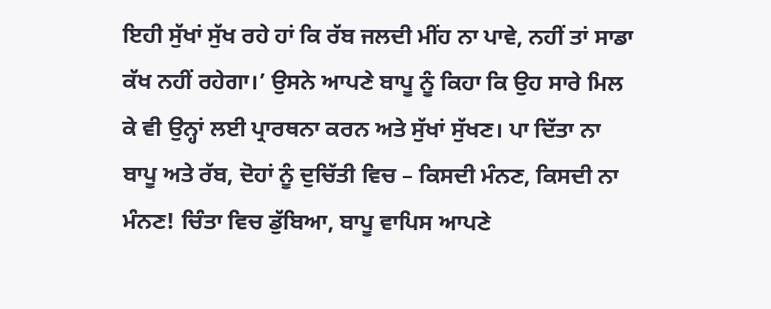ਇਹੀ ਸੁੱਖਾਂ ਸੁੱਖ ਰਹੇ ਹਾਂ ਕਿ ਰੱਬ ਜਲਦੀ ਮੀਂਹ ਨਾ ਪਾਵੇ, ਨਹੀਂ ਤਾਂ ਸਾਡਾ ਕੱਖ ਨਹੀਂ ਰਹੇਗਾ।’ ਉਸਨੇ ਆਪਣੇ ਬਾਪੂ ਨੂੰ ਕਿਹਾ ਕਿ ਉਹ ਸਾਰੇ ਮਿਲ ਕੇ ਵੀ ਉਨ੍ਹਾਂ ਲਈ ਪ੍ਰਾਰਥਨਾ ਕਰਨ ਅਤੇ ਸੁੱਖਾਂ ਸੁੱਖਣ। ਪਾ ਦਿੱਤਾ ਨਾ ਬਾਪੂ ਅਤੇ ਰੱਬ, ਦੋਹਾਂ ਨੂੰ ਦੁਚਿੱਤੀ ਵਿਚ – ਕਿਸਦੀ ਮੰਨਣ, ਕਿਸਦੀ ਨਾ ਮੰਨਣ! ਚਿੰਤਾ ਵਿਚ ਡੁੱਬਿਆ, ਬਾਪੂ ਵਾਪਿਸ ਆਪਣੇ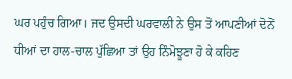ਘਰ ਪਹੁੰਚ ਗਿਆ। ਜਦ ਉਸਦੀ ਘਰਵਾਲੀ ਨੇ ਉਸ ਤੋਂ ਆਪਣੀਆਂ ਦੋਨੋਂ ਧੀਆਂ ਦਾ ਹਾਲ-ਚਾਲ ਪੁੱਛਿਆ ਤਾਂ ਉਹ ਨਿੰਮੋਝੂਣਾ ਹੋ ਕੇ ਕਹਿਣ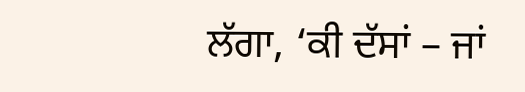ਲੱਗਾ, ‘ਕੀ ਦੱਸਾਂ – ਜਾਂ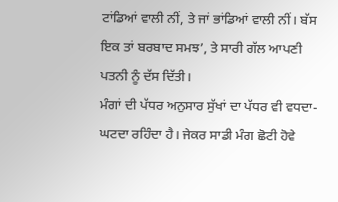ਟਾਂਡਿਆਂ ਵਾਲੀ ਨੀਂ, ਤੇ ਜਾਂ ਭਾਂਡਿਆਂ ਵਾਲੀ ਨੀਂ। ਬੱਸ ਇਕ ਤਾਂ ਬਰਬਾਦ ਸਮਝ’, ਤੇ ਸਾਰੀ ਗੱਲ ਆਪਣੀ ਪਤਨੀ ਨੂੰ ਦੱਸ ਦਿੱਤੀ।
ਮੰਗਾਂ ਦੀ ਪੱਧਰ ਅਨੁਸਾਰ ਸੁੱਖਾਂ ਦਾ ਪੱਧਰ ਵੀ ਵਧਦਾ-ਘਟਦਾ ਰਹਿੰਦਾ ਹੈ। ਜੇਕਰ ਸਾਡੀ ਮੰਗ ਛੋਟੀ ਹੋਵੇ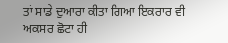ਤਾਂ ਸਾਡੇ ਦੁਆਰਾ ਕੀਤਾ ਗਿਆ ਇਕਰਾਰ ਵੀ ਅਕਸਰ ਛੋਟਾ ਹੀ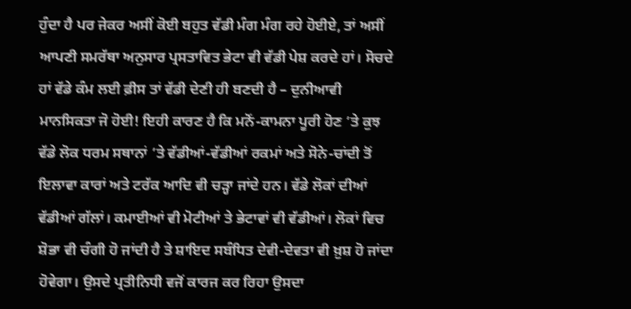ਹੁੰਦਾ ਹੈ ਪਰ ਜੇਕਰ ਅਸੀਂ ਕੋਈ ਬਹੁਤ ਵੱਡੀ ਮੰਗ ਮੰਗ ਰਹੇ ਹੋਈਏ, ਤਾਂ ਅਸੀਂ ਆਪਣੀ ਸਮਰੱਥਾ ਅਨੁਸਾਰ ਪ੍ਰਸਤਾਵਿਤ ਭੇਟਾ ਵੀ ਵੱਡੀ ਪੇਸ਼ ਕਰਦੇ ਹਾਂ। ਸੋਚਦੇ ਹਾਂ ਵੱਡੇ ਕੰਮ ਲਈ ਫ਼ੀਸ ਤਾਂ ਵੱਡੀ ਦੇਣੀ ਹੀ ਬਣਦੀ ਹੈ – ਦੁਨੀਆਵੀ ਮਾਨਸਿਕਤਾ ਜੋ ਹੋਈ! ਇਹੀ ਕਾਰਣ ਹੈ ਕਿ ਮਨੋਂ-ਕਾਮਨਾ ਪੂਰੀ ਹੋਣ ’ਤੇ ਕੁਝ ਵੱਡੇ ਲੋਕ ਧਰਮ ਸਥਾਨਾਂ ’ਤੇ ਵੱਡੀਆਂ-ਵੱਡੀਆਂ ਰਕਮਾਂ ਅਤੇ ਸੋਨੇ-ਚਾਂਦੀ ਤੋਂ ਇਲਾਵਾ ਕਾਰਾਂ ਅਤੇ ਟਰੱਕ ਆਦਿ ਵੀ ਚੜ੍ਹਾ ਜਾਂਦੇ ਹਨ। ਵੱਡੇ ਲੋਕਾਂ ਦੀਆਂ ਵੱਡੀਆਂ ਗੱਲਾਂ। ਕਮਾਈਆਂ ਵੀ ਮੋਟੀਆਂ ਤੇ ਭੇਟਾਵਾਂ ਵੀ ਵੱਡੀਆਂ। ਲੋਕਾਂ ਵਿਚ ਸ਼ੋਭਾ ਵੀ ਚੰਗੀ ਹੋ ਜਾਂਦੀ ਹੈ ਤੇ ਸ਼ਾਇਦ ਸਬੰਧਿਤ ਦੇਵੀ-ਦੇਵਤਾ ਵੀ ਖ਼ੁਸ਼ ਹੋ ਜਾਂਦਾ ਹੋਵੇਗਾ। ਉਸਦੇ ਪ੍ਰਤੀਨਿਧੀ ਵਜੋਂ ਕਾਰਜ ਕਰ ਰਿਹਾ ਉਸਦਾ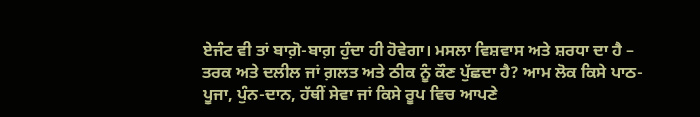ਏਜੰਟ ਵੀ ਤਾਂ ਬਾਗ਼ੋ-ਬਾਗ਼ ਹੁੰਦਾ ਹੀ ਹੋਵੇਗਾ। ਮਸਲਾ ਵਿਸ਼ਵਾਸ ਅਤੇ ਸ਼ਰਧਾ ਦਾ ਹੈ – ਤਰਕ ਅਤੇ ਦਲੀਲ ਜਾਂ ਗ਼ਲਤ ਅਤੇ ਠੀਕ ਨੂੰ ਕੌਣ ਪੁੱਛਦਾ ਹੈ? ਆਮ ਲੋਕ ਕਿਸੇ ਪਾਠ-ਪੂਜਾ, ਪੁੰਨ-ਦਾਨ, ਹੱਥੀਂ ਸੇਵਾ ਜਾਂ ਕਿਸੇ ਰੂਪ ਵਿਚ ਆਪਣੇ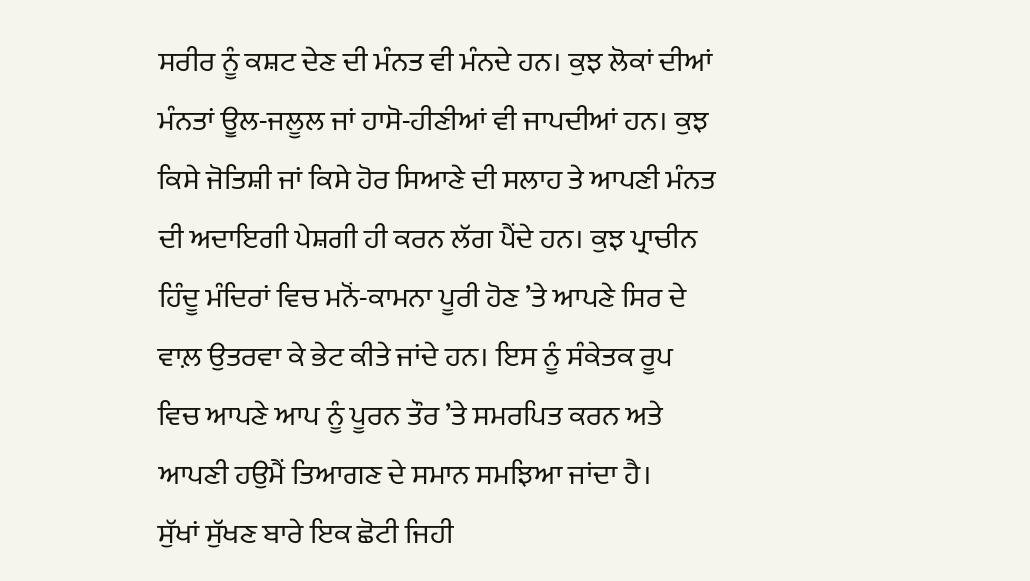ਸਰੀਰ ਨੂੰ ਕਸ਼ਟ ਦੇਣ ਦੀ ਮੰਨਤ ਵੀ ਮੰਨਦੇ ਹਨ। ਕੁਝ ਲੋਕਾਂ ਦੀਆਂ ਮੰਨਤਾਂ ਊਲ-ਜਲੂਲ ਜਾਂ ਹਾਸੋ-ਹੀਣੀਆਂ ਵੀ ਜਾਪਦੀਆਂ ਹਨ। ਕੁਝ ਕਿਸੇ ਜੋਤਿਸ਼ੀ ਜਾਂ ਕਿਸੇ ਹੋਰ ਸਿਆਣੇ ਦੀ ਸਲਾਹ ਤੇ ਆਪਣੀ ਮੰਨਤ ਦੀ ਅਦਾਇਗੀ ਪੇਸ਼ਗੀ ਹੀ ਕਰਨ ਲੱਗ ਪੈਂਦੇ ਹਨ। ਕੁਝ ਪ੍ਰਾਚੀਨ ਹਿੰਦੂ ਮੰਦਿਰਾਂ ਵਿਚ ਮਨੋਂ-ਕਾਮਨਾ ਪੂਰੀ ਹੋਣ ’ਤੇ ਆਪਣੇ ਸਿਰ ਦੇ ਵਾਲ਼ ਉਤਰਵਾ ਕੇ ਭੇਟ ਕੀਤੇ ਜਾਂਦੇ ਹਨ। ਇਸ ਨੂੰ ਸੰਕੇਤਕ ਰੂਪ ਵਿਚ ਆਪਣੇ ਆਪ ਨੂੰ ਪੂਰਨ ਤੌਰ ’ਤੇ ਸਮਰਪਿਤ ਕਰਨ ਅਤੇ ਆਪਣੀ ਹਉਮੈਂ ਤਿਆਗਣ ਦੇ ਸਮਾਨ ਸਮਝਿਆ ਜਾਂਦਾ ਹੈ।
ਸੁੱਖਾਂ ਸੁੱਖਣ ਬਾਰੇ ਇਕ ਛੋਟੀ ਜਿਹੀ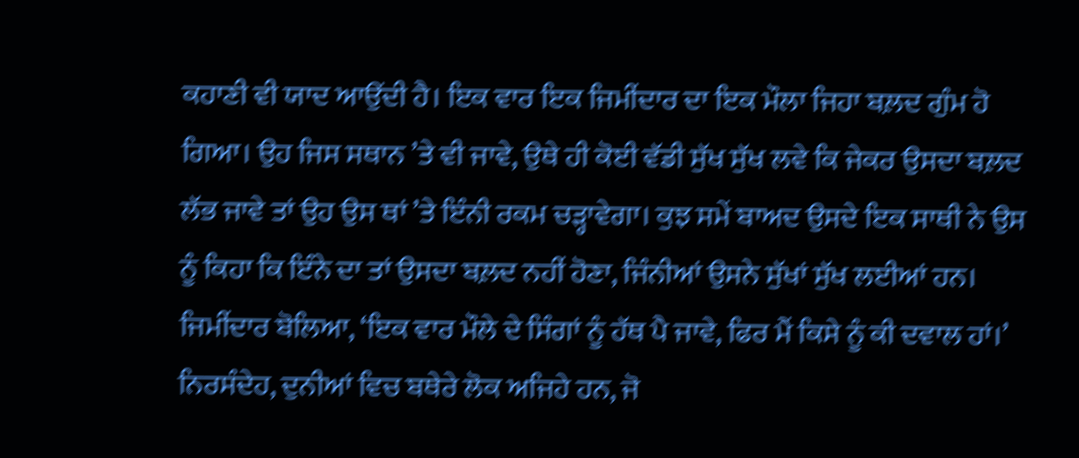ਕਹਾਣੀ ਵੀ ਯਾਦ ਆਉਂਦੀ ਹੈ। ਇਕ ਵਾਰ ਇਕ ਜਿਮੀਂਦਾਰ ਦਾ ਇਕ ਮੌਲਾ ਜਿਹਾ ਬਲ਼ਦ ਗੁੰਮ ਹੋ ਗਿਆ। ਉਹ ਜਿਸ ਸਥਾਨ ’ਤੇ ਵੀ ਜਾਵੇ, ਉਥੇ ਹੀ ਕੋਈ ਵੱਡੀ ਸੁੱਖ ਸੁੱਖ ਲਵੇ ਕਿ ਜੇਕਰ ਉਸਦਾ ਬਲ਼ਦ ਲੱਭ ਜਾਵੇ ਤਾਂ ਉਹ ਉਸ ਥਾਂ ’ਤੇ ਇੰਨੀ ਰਕਮ ਚੜ੍ਹਾਵੇਗਾ। ਕੁਝ ਸਮੇਂ ਬਾਅਦ ਉਸਦੇ ਇਕ ਸਾਥੀ ਨੇ ਉਸ ਨੂੰ ਕਿਹਾ ਕਿ ਇੰਨੇ ਦਾ ਤਾਂ ਉਸਦਾ ਬਲ਼ਦ ਨਹੀਂ ਹੋਣਾ, ਜਿੰਨੀਆਂ ਉਸਨੇ ਸੁੱਖਾਂ ਸੁੱਖ ਲਈਆਂ ਹਨ। ਜਿਮੀਂਦਾਰ ਬੋਲਿਆ, ‘ਇਕ ਵਾਰ ਮੌਲੇ ਦੇ ਸਿੰਗਾਂ ਨੂੰ ਹੱਥ ਪੈ ਜਾਵੇ, ਫਿਰ ਮੈਂ ਕਿਸੇ ਨੂੰ ਕੀ ਦਵਾਲ ਹਾਂ।’ ਨਿਰਸੰਦੇਹ, ਦੁਨੀਆਂ ਵਿਚ ਬਥੇਰੇ ਲੋਕ ਅਜਿਹੇ ਹਨ, ਜੋ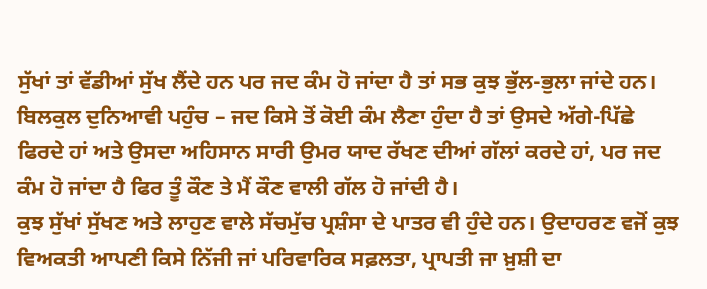ਸੁੱਖਾਂ ਤਾਂ ਵੱਡੀਆਂ ਸੁੱਖ ਲੈਂਦੇ ਹਨ ਪਰ ਜਦ ਕੰਮ ਹੋ ਜਾਂਦਾ ਹੈ ਤਾਂ ਸਭ ਕੁਝ ਭੁੱਲ-ਭੁਲਾ ਜਾਂਦੇ ਹਨ। ਬਿਲਕੁਲ ਦੁਨਿਆਵੀ ਪਹੁੰਚ – ਜਦ ਕਿਸੇ ਤੋਂ ਕੋਈ ਕੰਮ ਲੈਣਾ ਹੁੰਦਾ ਹੈ ਤਾਂ ਉਸਦੇ ਅੱਗੇ-ਪਿੱਛੇ ਫਿਰਦੇ ਹਾਂ ਅਤੇ ਉਸਦਾ ਅਹਿਸਾਨ ਸਾਰੀ ਉਮਰ ਯਾਦ ਰੱਖਣ ਦੀਆਂ ਗੱਲਾਂ ਕਰਦੇ ਹਾਂ, ਪਰ ਜਦ ਕੰਮ ਹੋ ਜਾਂਦਾ ਹੈ ਫਿਰ ਤੂੰ ਕੌਣ ਤੇ ਮੈਂ ਕੌਣ ਵਾਲੀ ਗੱਲ ਹੋ ਜਾਂਦੀ ਹੈ।
ਕੁਝ ਸੁੱਖਾਂ ਸੁੱਖਣ ਅਤੇ ਲਾਹੁਣ ਵਾਲੇ ਸੱਚਮੁੱਚ ਪ੍ਰਸ਼ੰਸਾ ਦੇ ਪਾਤਰ ਵੀ ਹੁੰਦੇ ਹਨ। ਉਦਾਹਰਣ ਵਜੋਂ ਕੁਝ ਵਿਅਕਤੀ ਆਪਣੀ ਕਿਸੇ ਨਿੱਜੀ ਜਾਂ ਪਰਿਵਾਰਿਕ ਸਫ਼ਲਤਾ, ਪ੍ਰਾਪਤੀ ਜਾ ਖ਼ੁਸ਼ੀ ਦਾ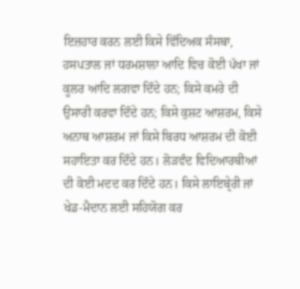ਇਜ਼ਹਾਰ ਕਰਨ ਲਈ ਕਿਸੇ ਵਿੱਦਿਅਕ ਸੰਸਥਾ, ਹਸਪਤਾਲ ਜਾਂ ਧਰਮਸ਼ਾਲਾ ਆਦਿ ਵਿਚ ਕੋਈ ਪੱਖਾ ਜਾਂ ਕੂਲਰ ਆਦਿ ਲਗਵਾ ਦਿੰਦੇ ਹਨ; ਕਿਸੇ ਕਮਰੇ ਦੀ ਉਸਾਰੀ ਕਰਵਾ ਦਿੰਦੇ ਹਨ; ਕਿਸੇ ਕੁਸ਼ਟ ਆਸ਼ਰਮ, ਕਿਸੇ ਅਨਾਥ ਆਸ਼ਰਮ ਜਾਂ ਕਿਸੇ ਬਿਰਧ ਆਸ਼ਰਮ ਦੀ ਕੋਈ ਸਹਾਇਤਾ ਕਰ ਦਿੰਦੇ ਹਨ। ਲੋੜਵੰਦ ਵਿਦਿਆਰਥੀਆਂ ਦੀ ਕੋਈ ਮਦਦ ਕਰ ਦਿੰਦੇ ਹਨ। ਕਿਸੇ ਲਾਇਬ੍ਰੇਰੀ ਜਾਂ ਖੇਡ-ਮੈਦਾਨ ਲਈ ਸਹਿਯੋਗ ਕਰ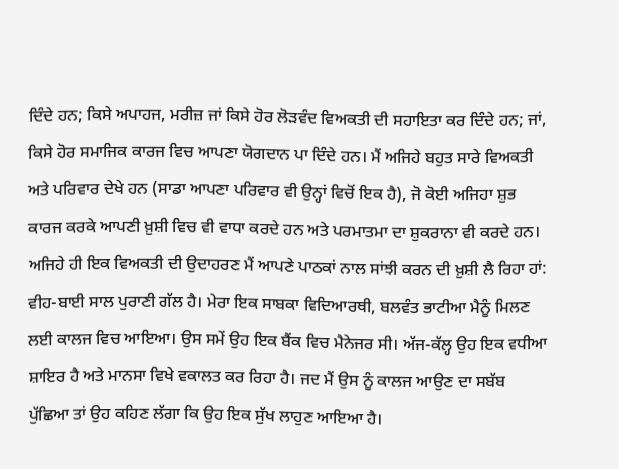ਦਿੰਦੇ ਹਨ; ਕਿਸੇ ਅਪਾਹਜ, ਮਰੀਜ਼ ਜਾਂ ਕਿਸੇ ਹੋਰ ਲੋੜਵੰਦ ਵਿਅਕਤੀ ਦੀ ਸਹਾਇਤਾ ਕਰ ਦਿੰਦੇ ਹਨ; ਜਾਂ, ਕਿਸੇ ਹੋਰ ਸਮਾਜਿਕ ਕਾਰਜ ਵਿਚ ਆਪਣਾ ਯੋਗਦਾਨ ਪਾ ਦਿੰਦੇ ਹਨ। ਮੈਂ ਅਜਿਹੇ ਬਹੁਤ ਸਾਰੇ ਵਿਅਕਤੀ ਅਤੇ ਪਰਿਵਾਰ ਦੇਖੇ ਹਨ (ਸਾਡਾ ਆਪਣਾ ਪਰਿਵਾਰ ਵੀ ਉਨ੍ਹਾਂ ਵਿਚੋਂ ਇਕ ਹੈ), ਜੋ ਕੋਈ ਅਜਿਹਾ ਸ਼ੁਭ ਕਾਰਜ ਕਰਕੇ ਆਪਣੀ ਖ਼ੁਸ਼ੀ ਵਿਚ ਵੀ ਵਾਧਾ ਕਰਦੇ ਹਨ ਅਤੇ ਪਰਮਾਤਮਾ ਦਾ ਸ਼ੁਕਰਾਨਾ ਵੀ ਕਰਦੇ ਹਨ। ਅਜਿਹੇ ਹੀ ਇਕ ਵਿਅਕਤੀ ਦੀ ਉਦਾਹਰਣ ਮੈਂ ਆਪਣੇ ਪਾਠਕਾਂ ਨਾਲ ਸਾਂਝੀ ਕਰਨ ਦੀ ਖ਼ੁਸ਼ੀ ਲੈ ਰਿਹਾ ਹਾਂ: ਵੀਹ-ਬਾਈ ਸਾਲ ਪੁਰਾਣੀ ਗੱਲ ਹੈ। ਮੇਰਾ ਇਕ ਸਾਬਕਾ ਵਿਦਿਆਰਥੀ, ਬਲਵੰਤ ਭਾਟੀਆ ਮੈਨੂੰ ਮਿਲਣ ਲਈ ਕਾਲਜ ਵਿਚ ਆਇਆ। ਉਸ ਸਮੇਂ ਉਹ ਇਕ ਬੈਂਕ ਵਿਚ ਮੈਨੇਜਰ ਸੀ। ਅੱਜ-ਕੱਲ੍ਹ ਉਹ ਇਕ ਵਧੀਆ ਸ਼ਾਇਰ ਹੈ ਅਤੇ ਮਾਨਸਾ ਵਿਖੇ ਵਕਾਲਤ ਕਰ ਰਿਹਾ ਹੈ। ਜਦ ਮੈਂ ਉਸ ਨੂੰ ਕਾਲਜ ਆਉਣ ਦਾ ਸਬੱਬ ਪੁੱਛਿਆ ਤਾਂ ਉਹ ਕਹਿਣ ਲੱਗਾ ਕਿ ਉਹ ਇਕ ਸੁੱਖ ਲਾਹੁਣ ਆਇਆ ਹੈ।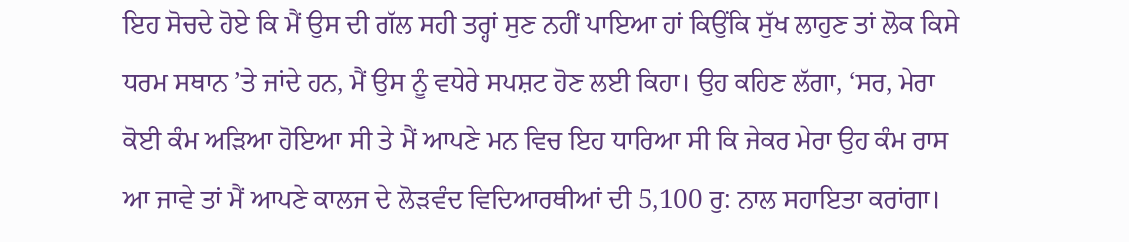ਇਹ ਸੋਚਦੇ ਹੋਏ ਕਿ ਮੈਂ ਉਸ ਦੀ ਗੱਲ ਸਹੀ ਤਰ੍ਹਾਂ ਸੁਣ ਨਹੀਂ ਪਾਇਆ ਹਾਂ ਕਿਉਂਕਿ ਸੁੱਖ ਲਾਹੁਣ ਤਾਂ ਲੋਕ ਕਿਸੇ ਧਰਮ ਸਥਾਨ ’ਤੇ ਜਾਂਦੇ ਹਨ, ਮੈਂ ਉਸ ਨੂੰ ਵਧੇਰੇ ਸਪਸ਼ਟ ਹੋਣ ਲਈ ਕਿਹਾ। ਉਹ ਕਹਿਣ ਲੱਗਾ, ‘ਸਰ, ਮੇਰਾ ਕੋਈ ਕੰਮ ਅੜਿਆ ਹੋਇਆ ਸੀ ਤੇ ਮੈਂ ਆਪਣੇ ਮਨ ਵਿਚ ਇਹ ਧਾਰਿਆ ਸੀ ਕਿ ਜੇਕਰ ਮੇਰਾ ਉਹ ਕੰਮ ਰਾਸ ਆ ਜਾਵੇ ਤਾਂ ਮੈਂ ਆਪਣੇ ਕਾਲਜ ਦੇ ਲੋੜਵੰਦ ਵਿਦਿਆਰਥੀਆਂ ਦੀ 5,100 ਰੁ: ਨਾਲ ਸਹਾਇਤਾ ਕਰਾਂਗਾ।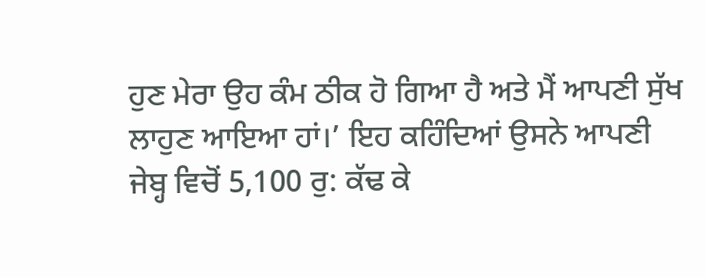ਹੁਣ ਮੇਰਾ ਉਹ ਕੰਮ ਠੀਕ ਹੋ ਗਿਆ ਹੈ ਅਤੇ ਮੈਂ ਆਪਣੀ ਸੁੱਖ ਲਾਹੁਣ ਆਇਆ ਹਾਂ।’ ਇਹ ਕਹਿੰਦਿਆਂ ਉਸਨੇ ਆਪਣੀ ਜੇਬ੍ਹ ਵਿਚੋਂ 5,100 ਰੁ: ਕੱਢ ਕੇ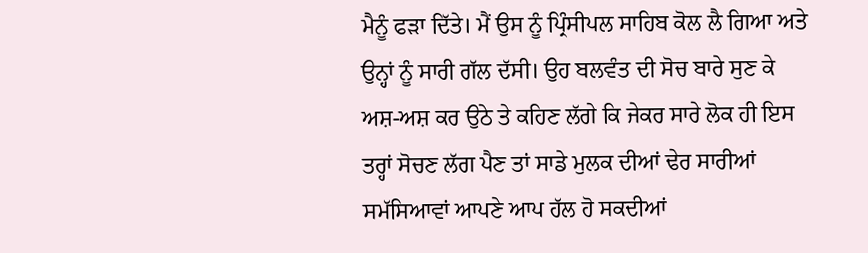ਮੈਨੂੰ ਫੜਾ ਦਿੱਤੇ। ਮੈਂ ਉਸ ਨੂੰ ਪ੍ਰਿੰਸੀਪਲ ਸਾਹਿਬ ਕੋਲ ਲੈ ਗਿਆ ਅਤੇ ਉਨ੍ਹਾਂ ਨੂੰ ਸਾਰੀ ਗੱਲ ਦੱਸੀ। ਉਹ ਬਲਵੰਤ ਦੀ ਸੋਚ ਬਾਰੇ ਸੁਣ ਕੇ ਅਸ਼-ਅਸ਼ ਕਰ ਉਠੇ ਤੇ ਕਹਿਣ ਲੱਗੇ ਕਿ ਜੇਕਰ ਸਾਰੇ ਲੋਕ ਹੀ ਇਸ ਤਰ੍ਹਾਂ ਸੋਚਣ ਲੱਗ ਪੈਣ ਤਾਂ ਸਾਡੇ ਮੁਲਕ ਦੀਆਂ ਢੇਰ ਸਾਰੀਆਂ ਸਮੱਸਿਆਵਾਂ ਆਪਣੇ ਆਪ ਹੱਲ ਹੋ ਸਕਦੀਆਂ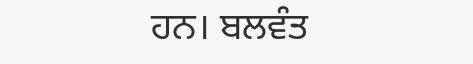ਹਨ। ਬਲਵੰਤ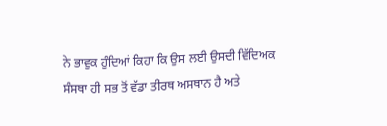ਨੇ ਭਾਵੁਕ ਹੁੰਦਿਆਂ ਕਿਹਾ ਕਿ ਉਸ ਲਈ ਉਸਦੀ ਵਿੱਦਿਅਕ ਸੰਸਥਾ ਹੀ ਸਭ ਤੋਂ ਵੱਡਾ ਤੀਰਥ ਅਸਥਾਨ ਹੈ ਅਤੇ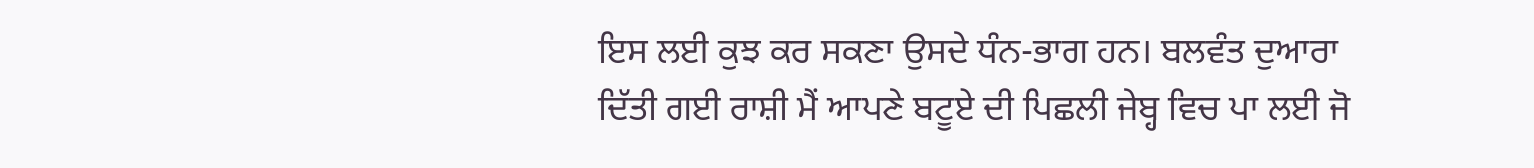ਇਸ ਲਈ ਕੁਝ ਕਰ ਸਕਣਾ ਉਸਦੇ ਧੰਨ-ਭਾਗ ਹਨ। ਬਲਵੰਤ ਦੁਆਰਾ ਦਿੱਤੀ ਗਈ ਰਾਸ਼ੀ ਮੈਂ ਆਪਣੇ ਬਟੂਏ ਦੀ ਪਿਛਲੀ ਜੇਬ੍ਹ ਵਿਚ ਪਾ ਲਈ ਜੋ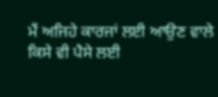ਮੈਂ ਅਜਿਹੇ ਕਾਰਜਾਂ ਲਈ ਆਉਣ ਵਾਲੇ ਕਿਸੇ ਵੀ ਪੈਸੇ ਲਈ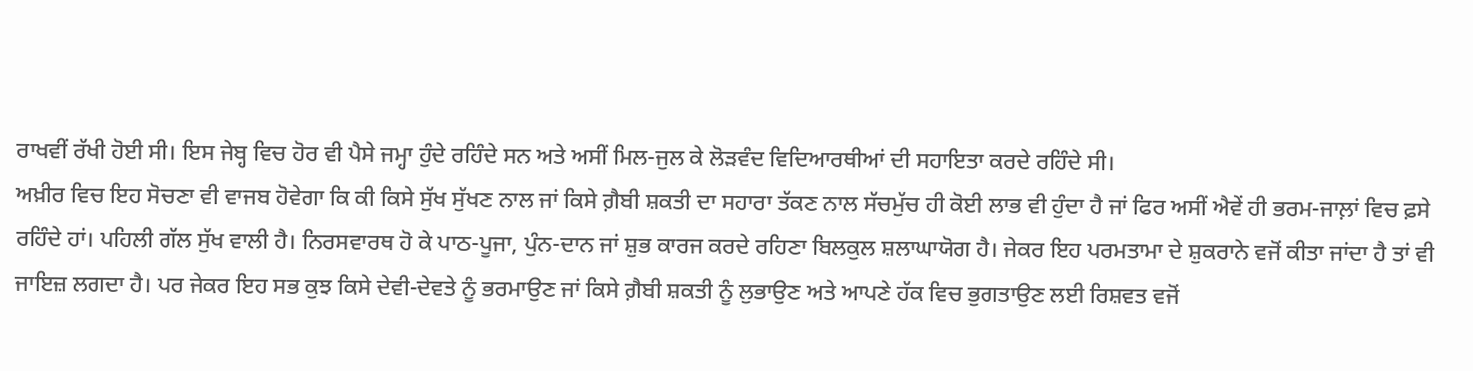ਰਾਖਵੀਂ ਰੱਖੀ ਹੋਈ ਸੀ। ਇਸ ਜੇਬ੍ਹ ਵਿਚ ਹੋਰ ਵੀ ਪੈਸੇ ਜਮ੍ਹਾ ਹੁੰਦੇ ਰਹਿੰਦੇ ਸਨ ਅਤੇ ਅਸੀਂ ਮਿਲ-ਜੁਲ ਕੇ ਲੋੜਵੰਦ ਵਿਦਿਆਰਥੀਆਂ ਦੀ ਸਹਾਇਤਾ ਕਰਦੇ ਰਹਿੰਦੇ ਸੀ।
ਅਖ਼ੀਰ ਵਿਚ ਇਹ ਸੋਚਣਾ ਵੀ ਵਾਜਬ ਹੋਵੇਗਾ ਕਿ ਕੀ ਕਿਸੇ ਸੁੱਖ ਸੁੱਖਣ ਨਾਲ ਜਾਂ ਕਿਸੇ ਗ਼ੈਬੀ ਸ਼ਕਤੀ ਦਾ ਸਹਾਰਾ ਤੱਕਣ ਨਾਲ ਸੱਚਮੁੱਚ ਹੀ ਕੋਈ ਲਾਭ ਵੀ ਹੁੰਦਾ ਹੈ ਜਾਂ ਫਿਰ ਅਸੀਂ ਐਵੇਂ ਹੀ ਭਰਮ-ਜਾਲ਼ਾਂ ਵਿਚ ਫ਼ਸੇ ਰਹਿੰਦੇ ਹਾਂ। ਪਹਿਲੀ ਗੱਲ ਸੁੱਖ ਵਾਲੀ ਹੈ। ਨਿਰਸਵਾਰਥ ਹੋ ਕੇ ਪਾਠ-ਪੂਜਾ, ਪੁੰਨ-ਦਾਨ ਜਾਂ ਸ਼ੁਭ ਕਾਰਜ ਕਰਦੇ ਰਹਿਣਾ ਬਿਲਕੁਲ ਸ਼ਲਾਘਾਯੋਗ ਹੈ। ਜੇਕਰ ਇਹ ਪਰਮਤਾਮਾ ਦੇ ਸ਼ੁਕਰਾਨੇ ਵਜੋਂ ਕੀਤਾ ਜਾਂਦਾ ਹੈ ਤਾਂ ਵੀ ਜਾਇਜ਼ ਲਗਦਾ ਹੈ। ਪਰ ਜੇਕਰ ਇਹ ਸਭ ਕੁਝ ਕਿਸੇ ਦੇਵੀ-ਦੇਵਤੇ ਨੂੰ ਭਰਮਾਉਣ ਜਾਂ ਕਿਸੇ ਗ਼ੈਬੀ ਸ਼ਕਤੀ ਨੂੰ ਲੁਭਾਉਣ ਅਤੇ ਆਪਣੇ ਹੱਕ ਵਿਚ ਭੁਗਤਾਉਣ ਲਈ ਰਿਸ਼ਵਤ ਵਜੋਂ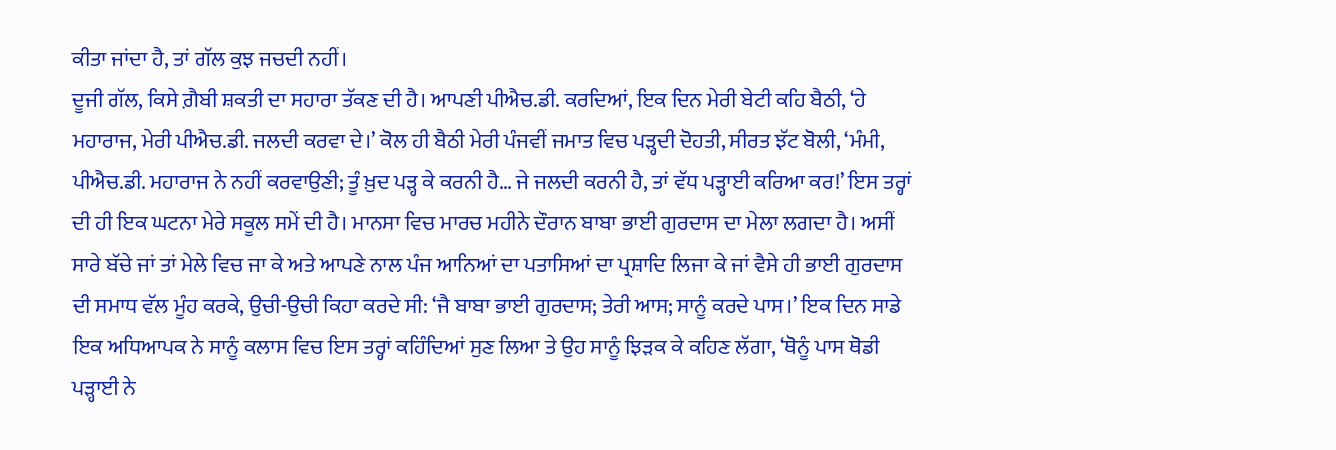ਕੀਤਾ ਜਾਂਦਾ ਹੈ, ਤਾਂ ਗੱਲ ਕੁਝ ਜਚਦੀ ਨਹੀਂ।
ਦੂਜੀ ਗੱਲ, ਕਿਸੇ ਗ਼ੈਬੀ ਸ਼ਕਤੀ ਦਾ ਸਹਾਰਾ ਤੱਕਣ ਦੀ ਹੈ। ਆਪਣੀ ਪੀਐਚ.ਡੀ. ਕਰਦਿਆਂ, ਇਕ ਦਿਨ ਮੇਰੀ ਬੇਟੀ ਕਹਿ ਬੈਠੀ, ‘ਹੇ ਮਹਾਰਾਜ, ਮੇਰੀ ਪੀਐਚ.ਡੀ. ਜਲਦੀ ਕਰਵਾ ਦੇ।’ ਕੋਲ ਹੀ ਬੈਠੀ ਮੇਰੀ ਪੰਜਵੀਂ ਜਮਾਤ ਵਿਚ ਪੜ੍ਹਦੀ ਦੋਹਤੀ, ਸੀਰਤ ਝੱਟ ਬੋਲੀ, ‘ਮੰਮੀ, ਪੀਐਚ.ਡੀ. ਮਹਾਰਾਜ ਨੇ ਨਹੀਂ ਕਰਵਾਉਣੀ; ਤੂੰ ਖ਼ੁਦ ਪੜ੍ਹ ਕੇ ਕਰਨੀ ਹੈ… ਜੇ ਜਲਦੀ ਕਰਨੀ ਹੈ, ਤਾਂ ਵੱਧ ਪੜ੍ਹਾਈ ਕਰਿਆ ਕਰ!’ ਇਸ ਤਰ੍ਹਾਂ ਦੀ ਹੀ ਇਕ ਘਟਨਾ ਮੇਰੇ ਸਕੂਲ ਸਮੇਂ ਦੀ ਹੈ। ਮਾਨਸਾ ਵਿਚ ਮਾਰਚ ਮਹੀਨੇ ਦੌਰਾਨ ਬਾਬਾ ਭਾਈ ਗੁਰਦਾਸ ਦਾ ਮੇਲਾ ਲਗਦਾ ਹੈ। ਅਸੀਂ ਸਾਰੇ ਬੱਚੇ ਜਾਂ ਤਾਂ ਮੇਲੇ ਵਿਚ ਜਾ ਕੇ ਅਤੇ ਆਪਣੇ ਨਾਲ ਪੰਜ ਆਨਿਆਂ ਦਾ ਪਤਾਸਿਆਂ ਦਾ ਪ੍ਰਸ਼ਾਦਿ ਲਿਜਾ ਕੇ ਜਾਂ ਵੈਸੇ ਹੀ ਭਾਈ ਗੁਰਦਾਸ ਦੀ ਸਮਾਧ ਵੱਲ ਮੂੰਹ ਕਰਕੇ, ਉਚੀ-ਉਚੀ ਕਿਹਾ ਕਰਦੇ ਸੀ: ‘ਜੈ ਬਾਬਾ ਭਾਈ ਗੁਰਦਾਸ; ਤੇਰੀ ਆਸ; ਸਾਨੂੰ ਕਰਦੇ ਪਾਸ।’ ਇਕ ਦਿਨ ਸਾਡੇ ਇਕ ਅਧਿਆਪਕ ਨੇ ਸਾਨੂੰ ਕਲਾਸ ਵਿਚ ਇਸ ਤਰ੍ਹਾਂ ਕਹਿੰਦਿਆਂ ਸੁਣ ਲਿਆ ਤੇ ਉਹ ਸਾਨੂੰ ਝਿੜਕ ਕੇ ਕਹਿਣ ਲੱਗਾ, ‘ਥੋਨੂੰ ਪਾਸ ਥੋਡੀ ਪੜ੍ਹਾਈ ਨੇ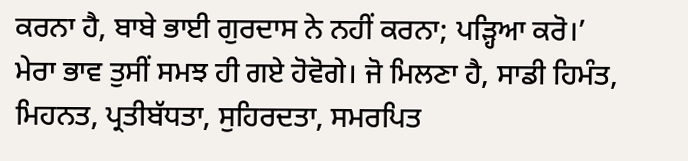ਕਰਨਾ ਹੈ, ਬਾਬੇ ਭਾਈ ਗੁਰਦਾਸ ਨੇ ਨਹੀਂ ਕਰਨਾ; ਪੜ੍ਹਿਆ ਕਰੋ।’ ਮੇਰਾ ਭਾਵ ਤੁਸੀਂ ਸਮਝ ਹੀ ਗਏ ਹੋਵੋਗੇ। ਜੋ ਮਿਲਣਾ ਹੈ, ਸਾਡੀ ਹਿਮੰਤ, ਮਿਹਨਤ, ਪ੍ਰਤੀਬੱਧਤਾ, ਸੁਹਿਰਦਤਾ, ਸਮਰਪਿਤ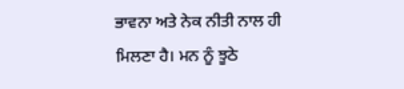ਭਾਵਨਾ ਅਤੇ ਨੇਕ ਨੀਤੀ ਨਾਲ ਹੀ ਮਿਲਣਾ ਹੈ। ਮਨ ਨੂੰ ਝੂਠੇ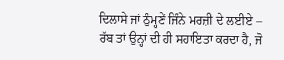ਦਿਲਾਸੇ ਜਾਂ ਠੁੰਮ੍ਹਣੇਂ ਜਿੰਨੇ ਮਰਜ਼ੀ ਦੇ ਲਈਏ – ਰੱਬ ਤਾਂ ਉਨ੍ਹਾਂ ਦੀ ਹੀ ਸਹਾਇਤਾ ਕਰਦਾ ਹੈ, ਜੋ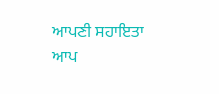ਆਪਣੀ ਸਹਾਇਤਾ ਆਪ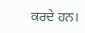ਕਰਦੇ ਹਨ।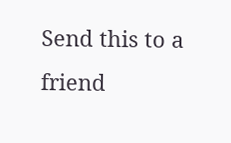Send this to a friend